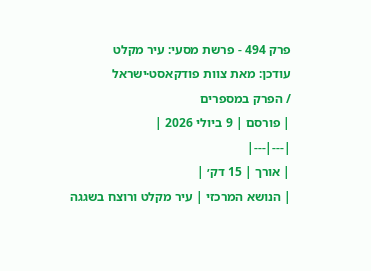פרק 494 - פרשת מסעי: עיר מקלט
עודכן: מאת צוות פודקאסט·ישראל
/ הפרק במספרים
| פורסם | 9 ביולי 2026 |
|---|---|
| אורך | 15 דק׳ |
| הנושא המרכזי | עיר מקלט ורוצח בשגגה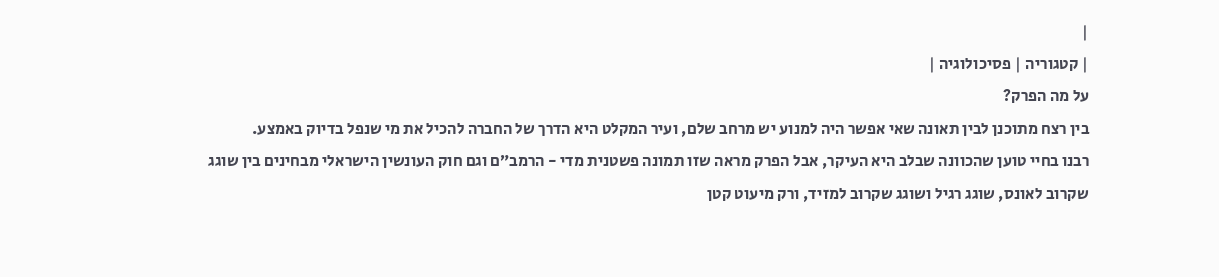|
| קטגוריה | פסיכולוגיה |
על מה הפרק?
בין רצח מתוכנן לבין תאונה שאי אפשר היה למנוע יש מרחב שלם, ועיר המקלט היא הדרך של החברה להכיל את מי שנפל בדיוק באמצע.
רבנו בחיי טוען שהכוונה שבלב היא העיקר, אבל הפרק מראה שזו תמונה פשטנית מדי - הרמב״ם וגם חוק העונשין הישראלי מבחינים בין שוגג שקרוב לאונס, שוגג רגיל ושוגג שקרוב למזיד, ורק מיעוט קטן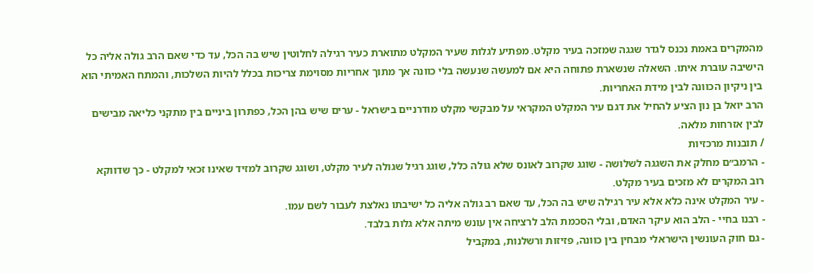מהמקרים באמת נכנס לגדר שגגה שמזכה בעיר מקלט. מפתיע לגלות שעיר המקלט מתוארת כעיר רגילה לחלוטין שיש בה הכל, עד כדי שאם הרב גולה אליה כל הישיבה עוברת איתו. השאלה שנשארת פתוחה היא אם למעשה שנעשה בלי כוונה אך מתוך אחריות מסוימת צריכות בכלל להיות השלכות, והמתח האמיתי הוא בין ניקיון הכוונה לבין מידת האחריות.
הרב יואל בן נון הציע להחיל את דגם עיר המקלט המקראי על מבקשי מקלט מודרניים בישראל - ערים שיש בהן הכל, כפתרון ביניים בין מתקני כליאה מבישים לבין אזרחות מלאה.
/ תובנות מרכזיות
- הרמב״ם מחלק את השגגה לשלושה - שוגג שקרוב לאונס שלא גולה כלל, שוגג רגיל שגולה לעיר מקלט, ושוגג שקרוב למזיד שאינו זכאי למקלט - כך שדווקא רוב המקרים לא מזכים בעיר מקלט.
- עיר המקלט אינה כלא אלא עיר רגילה שיש בה הכל, עד שאם רב גולה אליה כל ישיבתו נאלצת לעבור לשם עמו.
- רבנו בחיי - הלב הוא עיקר האדם, ובלי הסכמת הלב לרציחה אין עונש מיתה אלא גלות בלבד.
- גם חוק העונשין הישראלי מבחין בין כוונה, פזיזות ורשלנות, במקביל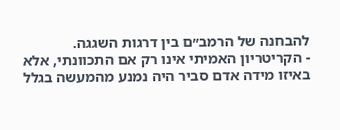להבחנה של הרמב״ם בין דרגות השגגה.
- הקריטריון האמיתי אינו רק אם התכוונתי, אלא באיזו מידה אדם סביר היה נמנע מהמעשה בגלל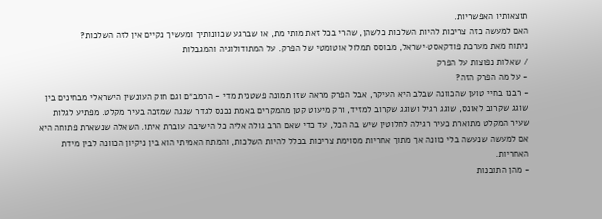תוצאותיו האפשריות.
האם למעשה כזה צריכות להיות השלכות כלשהן, שהרי בכל זאת מותי מת, או שברגע שכוונותיך ומעשיך נקיים אין לזה השלכות?
ניתוח מאת מערכת פודקאסט·ישראל, מבוסס תמלול אוטומטי של הפרק. על המתודולוגיה והמגבלות
/ שאלות נפוצות על הפרק
- על מה הפרק הזה?
- רבנו בחיי טוען שהכוונה שבלב היא העיקר, אבל הפרק מראה שזו תמונה פשטנית מדי - הרמב״ם וגם חוק העונשין הישראלי מבחינים בין שוגג שקרוב לאונס, שוגג רגיל ושוגג שקרוב למזיד, ורק מיעוט קטן מהמקרים באמת נכנס לגדר שגגה שמזכה בעיר מקלט. מפתיע לגלות שעיר המקלט מתוארת כעיר רגילה לחלוטין שיש בה הכל, עד כדי שאם הרב גולה אליה כל הישיבה עוברת איתו. השאלה שנשארת פתוחה היא אם למעשה שנעשה בלי כוונה אך מתוך אחריות מסוימת צריכות בכלל להיות השלכות, והמתח האמיתי הוא בין ניקיון הכוונה לבין מידת האחריות.
- מהן התובנות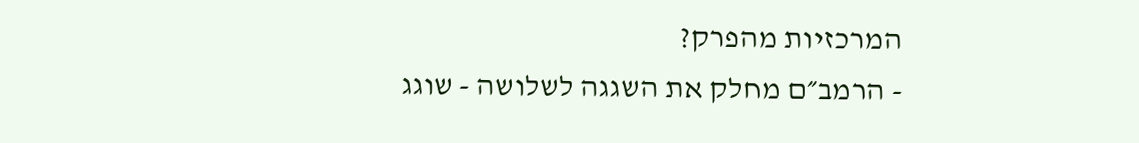המרכזיות מהפרק?
- הרמב״ם מחלק את השגגה לשלושה - שוגג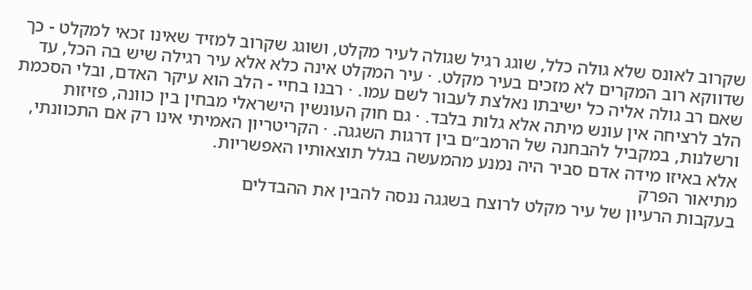שקרוב לאונס שלא גולה כלל, שוגג רגיל שגולה לעיר מקלט, ושוגג שקרוב למזיד שאינו זכאי למקלט - כך שדווקא רוב המקרים לא מזכים בעיר מקלט. · עיר המקלט אינה כלא אלא עיר רגילה שיש בה הכל, עד שאם רב גולה אליה כל ישיבתו נאלצת לעבור לשם עמו. · רבנו בחיי - הלב הוא עיקר האדם, ובלי הסכמת הלב לרציחה אין עונש מיתה אלא גלות בלבד. · גם חוק העונשין הישראלי מבחין בין כוונה, פזיזות ורשלנות, במקביל להבחנה של הרמב״ם בין דרגות השגגה. · הקריטריון האמיתי אינו רק אם התכוונתי, אלא באיזו מידה אדם סביר היה נמנע מהמעשה בגלל תוצאותיו האפשריות.
מתיאור הפרק
בעקבות הרעיון של עיר מקלט לרוצח בשגגה ננסה להבין את ההבדלים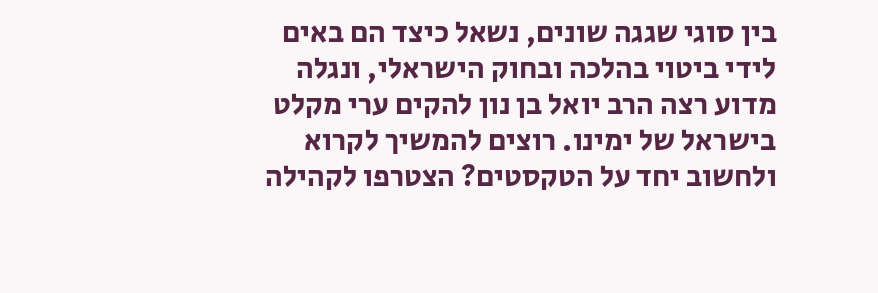בין סוגי שגגה שונים, נשאל כיצד הם באים לידי ביטוי בהלכה ובחוק הישראלי, ונגלה מדוע רצה הרב יואל בן נון להקים ערי מקלט בישראל של ימינו. רוצים להמשיך לקרוא ולחשוב יחד על הטקסטים? הצטרפו לקהילה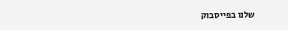שלנו בפייסבוק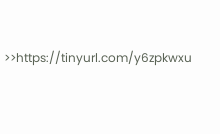>>https://tinyurl.com/y6zpkwxu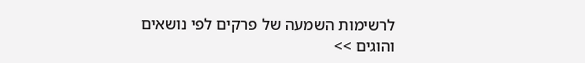לרשימות השמעה של פרקים לפי נושאים והוגים >>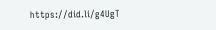https://did.li/g4UgT